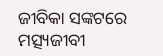ଜୀବିକା ସଙ୍କଟରେ ମତ୍ସ୍ୟଜୀବୀ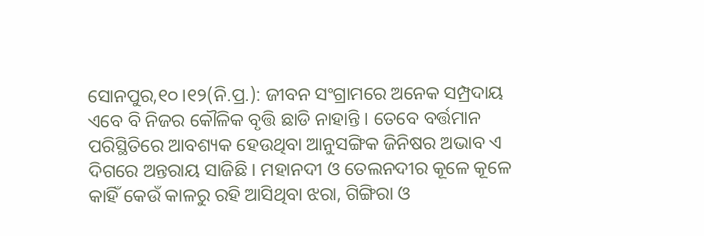ସୋନପୁର,୧୦।୧୨(ନି.ପ୍ର.): ଜୀବନ ସଂଗ୍ରାମରେ ଅନେକ ସମ୍ପ୍ରଦାୟ ଏବେ ବି ନିଜର କୌଳିକ ବୃତ୍ତି ଛାଡି ନାହାନ୍ତି । ତେବେ ବର୍ତ୍ତମାନ ପରିସ୍ଥିତିରେ ଆବଶ୍ୟକ ହେଉଥିବା ଆନୁସଙ୍ଗିକ ଜିନିଷର ଅଭାବ ଏ ଦିଗରେ ଅନ୍ତରାୟ ସାଜିଛି । ମହାନଦୀ ଓ ତେଲନଦୀର କୂଳେ କୂଳେ କାହିଁ କେଉଁ କାଳରୁ ରହି ଆସିଥିବା ଝରା, ଗିଙ୍ଗିରା ଓ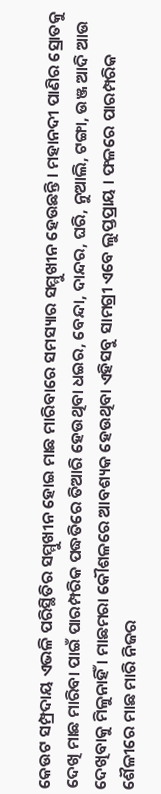କେଉଟ ସମ୍ପ୍ରଦାୟ ଏଭଳି ପରିସ୍ଥିତିର ସମ୍ମୁଖୀନ ହୋଇ ମାଛ ମାରିବାରେ ସମସ୍ୟାର ସମ୍ମୁଖୀନ ହେଉଛନ୍ତି । ମହାନଦୀ ପାଣିର ସ୍ରୋତକୁ ଦେଖି ମାଛ ମାରିବା ପାଇଁ ପାରମ୍ପରିକ ପଦ୍ଧତିରେ ତିଆରି ହେଉଥିବା ଧଇର, ବେନ୍ଦା, ଦାନ୍ଦର, ଘରି, ନୁଆଲି, ଟଙ୍ଗା, ଉଞ୍ଜ ଆଦି ଆଉ ଦେଖିବାକୁ ମିଳୁନାହିଁ । ମାଛମରା କୌଶଳରେ ଆବଶ୍ୟକ ହେଉଥିବା ଏହିସବୁ ସାମଗ୍ରୀ ଏବେ ଲୁପ୍ତପ୍ରାୟ । ଫଳରେ ପାରମ୍ପରିକ ଶୈଳୀରେ ମାଛ ମାରି ନିଜର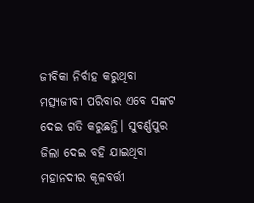ଜୀବିକା ନିର୍ବାହ କରୁଥିବା ମତ୍ସ୍ୟଜୀବୀ ପରିବାର ଏବେ ସଙ୍କଟ ଦେଇ ଗତି କରୁଛନ୍ତି। ସୁବର୍ଣ୍ଣପୁର ଜିଲା ଦେଇ ବହି ଯାଇଥିବା ମହାନଦୀର କୂଳବର୍ତ୍ତୀ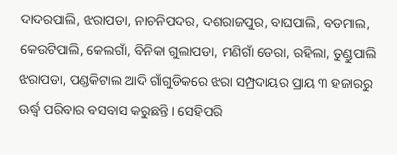ଦାଦରପାଲି, ଝରାପଡା, ନାଚନିପଦର, ଦଶରାଜପୁର, ବାଘପାଲି, ବଡମାଲ, କେଉଟିପାଲି, କେଲଗାଁ, ବିନିକା ଗୁଲାପଡା, ମଣିଗାଁ ଡେରା, ରହିଲା, ତୁଣ୍ଡୁପାଲି ଝରାପଡା, ପଣ୍ଡକିଟାଲ ଆଦି ଗାଁଗୁଡିକରେ ଝରା ସମ୍ପ୍ରଦାୟର ପ୍ରାୟ ୩ ହଜାରରୁ ଊର୍ଦ୍ଧ୍ୱ ପରିବାର ବସବାସ କରୁଛନ୍ତି । ସେହିପରି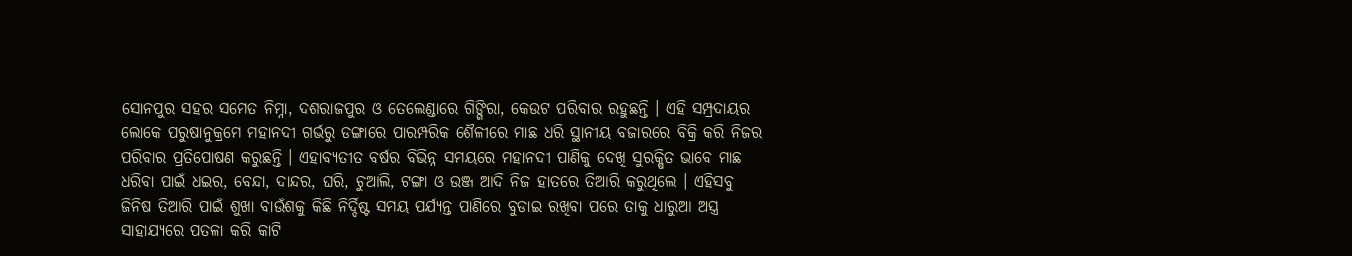ସୋନପୁର ସହର ସମେତ ନିମ୍ନା, ଦଶରାଜପୁର ଓ ତେଲେଣ୍ଡାରେ ଗିଙ୍ଗିରା, କେଉଟ ପରିବାର ରହୁଛନ୍ତି । ଏହି ସମ୍ପ୍ରଦାୟର ଲୋକେ ପରୁଷାନୁକ୍ରମେ ମହାନଦୀ ଗର୍ଭରୁ ଡଙ୍ଗାରେ ପାରମ୍ପରିକ ଶୈଳୀରେ ମାଛ ଧରି ସ୍ଥାନୀୟ ବଜାରରେ ବିକ୍ରି କରି ନିଜର ପରିବାର ପ୍ରତିପୋଷଣ କରୁଛନ୍ତି । ଏହାବ୍ୟତୀତ ବର୍ଷର ବିଭିନ୍ନ ସମୟରେ ମହାନଦୀ ପାଣିକୁ ଦେଖି ସୁରକ୍ଷିତ ଭାବେ ମାଛ ଧରିବା ପାଇଁ ଧଇର, ବେନ୍ଦା, ଦାନ୍ଦର, ଘରି, ଚୁଆଲି, ଟଙ୍ଗା ଓ ଉଞ୍ଜ ଆଦି ନିଜ ହାତରେ ତିଆରି କରୁଥିଲେ । ଏହିସବୁ ଜିନିଷ ତିଆରି ପାଇଁ ଶୁଖା ବାଉଁଶକୁ କିଛି ନିର୍ଦ୍ଦିଷ୍ଟ ସମୟ ପର୍ଯ୍ୟନ୍ତ ପାଣିରେ ବୁଡାଇ ରଖିବା ପରେ ତାକୁ ଧାରୁଆ ଅସ୍ତ୍ର ସାହାଯ୍ୟରେ ପତଳା କରି କାଟି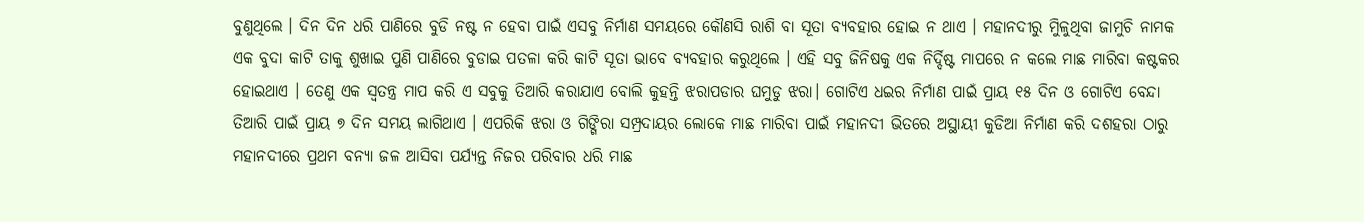ବୁଣୁଥିଲେ । ଦିନ ଦିନ ଧରି ପାଣିରେ ବୁଡି ନଷ୍ଟ ନ ହେବା ପାଇଁ ଏସବୁ ନିର୍ମାଣ ସମୟରେ କୌଣସି ରାଶି ବା ସୂତା ବ୍ୟବହାର ହୋଇ ନ ଥାଏ । ମହାନଦୀରୁ ମିୁଳୁଥିବା ଜାମୁଚି ନାମକ ଏକ ବୁଦା କାଟି ତାକୁ ଶୁଖାଇ ପୁଣି ପାଣିରେ ବୁଡାଇ ପତଳା କରି କାଟି ସୂତା ଭାବେ ବ୍ୟବହାର କରୁଥିଲେ । ଏହି ସବୁ ଜିନିଷକୁ ଏକ ନିର୍ଦ୍ଦିଷ୍ଟ ମାପରେ ନ କଲେ ମାଛ ମାରିବା କଷ୍ଟକର ହୋଇଥାଏ । ତେଣୁ ଏକ ସ୍ବତନ୍ତ୍ର ମାପ କରି ଏ ସବୁକୁ ତିଆରି କରାଯାଏ ବୋଲି କୁହନ୍ତି ଝରାପଡାର ଘମୁଡୁ ଝରା। ଗୋଟିଏ ଧଇର ନିର୍ମାଣ ପାଇଁ ପ୍ରାୟ ୧୫ ଦିନ ଓ ଗୋଟିଏ ବେନ୍ଦା ତିଆରି ପାଇଁ ପ୍ରାୟ ୭ ଦିନ ସମୟ ଲାଗିଥାଏ । ଏପରିକି ଝରା ଓ ଗିଙ୍ଗିରା ସମ୍ପ୍ରଦାୟର ଲୋକେ ମାଛ ମାରିବା ପାଇଁ ମହାନଦୀ ଭିତରେ ଅସ୍ଥାୟୀ କୁଡିଆ ନିର୍ମାଣ କରି ଦଶହରା ଠାରୁ ମହାନଦୀରେ ପ୍ରଥମ ବନ୍ୟା ଜଳ ଆସିବା ପର୍ଯ୍ୟନ୍ତ ନିଜର ପରିବାର ଧରି ମାଛ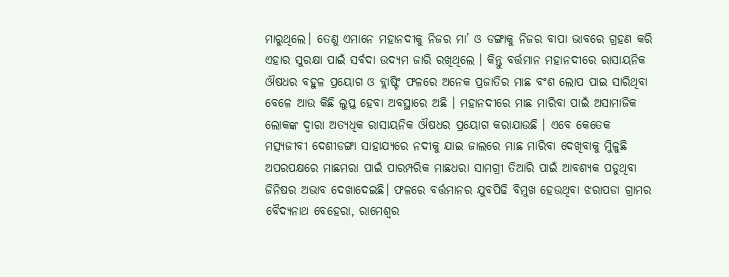ମାରୁଥିଲେ। ତେଣୁ ଏମାନେ ମହାନଦୀକୁ ନିଜର ମା’ ଓ ଡଙ୍ଗାକୁ ନିଜର ବାପା ଭାବରେ ଗ୍ରହଣ କରି ଏହାର ସୁରକ୍ଷା ପାଇଁ ସର୍ବଦା ଉଦ୍ୟମ ଜାରି ରଖିଥିଲେ । କିନ୍ତୁ ବର୍ତ୍ତମାନ ମହାନଦୀରେ ରାସାୟନିକ ଔଷଧର ବହୁଳ ପ୍ରୟୋଗ ଓ ବ୍ଲାଷ୍ଟିଂ ଫଳରେ ଅନେକ ପ୍ରଜାତିର ମାଛ ବଂଶ ଲୋପ ପାଇ ସାରିଥିବା ବେଳେ ଆଉ କିଛି ଲୁପ୍ତ ହେବା ଅବସ୍ଥାରେ ଅଛି । ମହାନଦୀରେ ମାଛ ମାରିବା ପାଇଁ ଅସାମାଜିକ ଲୋକଙ୍କ ଦ୍ୱାରା ଅତ୍ୟଧିକ ରାସାୟନିକ ଔଷଧର ପ୍ରୟୋଗ କରାଯାଉଛି । ଏବେ କେତେକ ମତ୍ସ୍ୟଜୀବୀ ଦେଶୀଡଙ୍ଗା ସାହାଯ୍ୟରେ ନଦୀକୁ ଯାଇ ଜାଲରେ ମାଛ ମାରିବା ଦେଖିବାକୁ ମିୁଳୁଛି ଅପରପକ୍ଷରେ ମାଛମରା ପାଇଁ ପାରମ୍ପରିକ ମାଛଧରା ସାମଗ୍ରୀ ତିଆରି ପାଇଁ ଆବଶ୍ୟକ ପଡୁଥିବା ଜିନିଷର ଅଭାବ ଦେଖାଦେଇଛି। ଫଳରେ ବର୍ତ୍ତମାନର ଯୁବପିଢି ବିମୁଖ ହେଉଥିବା ଝରାପଡା ଗ୍ରାମର ବୈଦ୍ୟନାଥ ବେହେରା, ରାମେଶ୍ୱର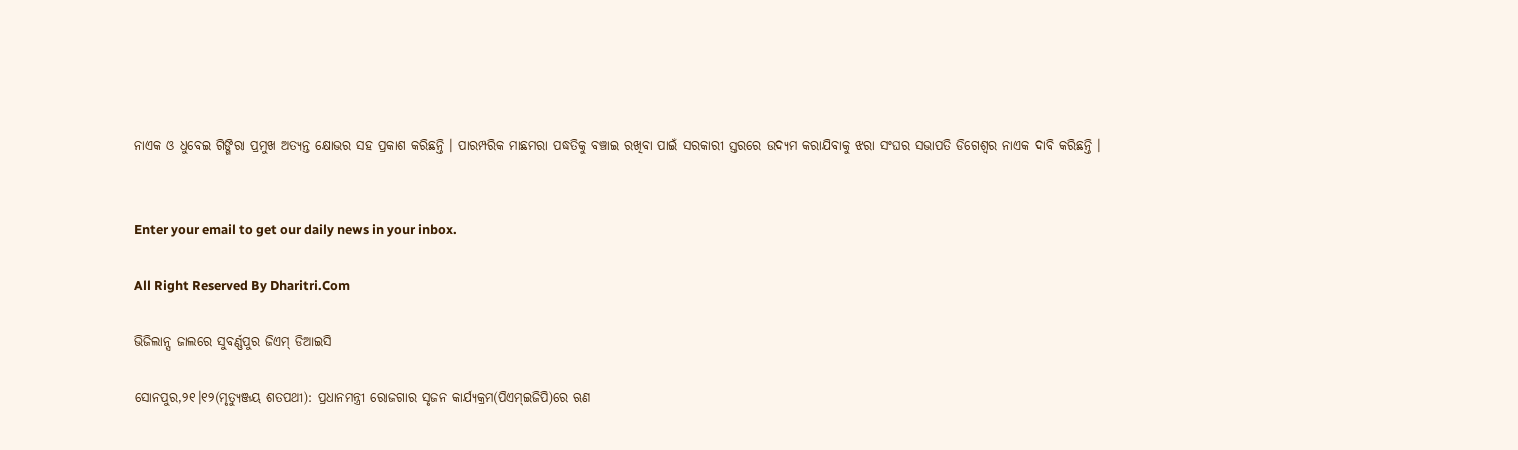ନାଏକ ଓ ଧୁବେଇ ଗିଙ୍ଗିରା ପ୍ରମୁଖ ଅତ୍ୟନ୍ତ କ୍ଷୋଭର ସହ ପ୍ରକାଶ କରିଛନ୍ତି । ପାରମ୍ପରିକ ମାଛମରା ପଦ୍ଧତିକୁ ବଞ୍ଚାଇ ରଖିବା ପାଇଁ ସରକାରୀ ସ୍ତରରେ ଉଦ୍ୟମ କରାଯିବାକୁ ଝରା ସଂଘର ସଭାପତି ଡିଗେଶ୍ୱର ନାଏକ ଦାବି କରିଛନ୍ତି ।


Enter your email to get our daily news in your inbox.

All Right Reserved By Dharitri.Com

ଭିଜିଲାନ୍ସ ଜାଲରେ ସୁବର୍ଣ୍ଣପୁର ଜିଏମ୍‌ ଡିଆଇସି

ସୋନପୁର,୨୧।୧୨(ମୃତ୍ୟୁଞ୍ଜୟ ଶତପଥୀ): ପ୍ରଧାନମନ୍ତ୍ରୀ ରୋଜଗାର ସୃଜନ କାର୍ଯ୍ୟକ୍ରମ(ପିଏମ୍‌ଇଜିପି)ରେ ଋଣ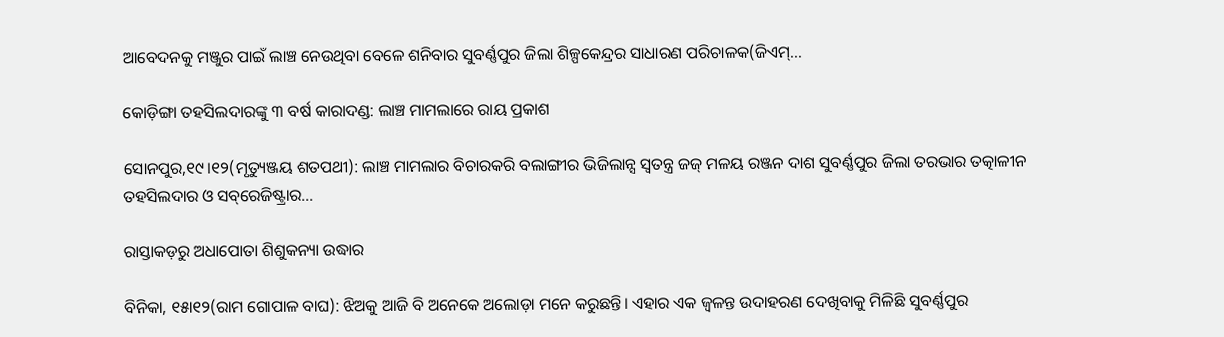ଆବେଦନକୁ ମଞ୍ଜୁର ପାଇଁ ଲାଞ୍ଚ ନେଉଥିବା ବେଳେ ଶନିବାର ସୁବର୍ଣ୍ଣପୁର ଜିଲା ଶିଳ୍ପକେନ୍ଦ୍ରର ସାଧାରଣ ପରିଚାଳକ(ଜିଏମ୍‌...

କୋଡ଼ିଙ୍ଗା ତହସିଲଦାରଙ୍କୁ ୩ ବର୍ଷ କାରାଦଣ୍ଡ: ଲାଞ୍ଚ ମାମଲାରେ ରାୟ ପ୍ରକାଶ

ସୋନପୁର,୧୯।୧୨(ମୃତ୍ୟୁଞ୍ଜୟ ଶତପଥୀ): ଲାଞ୍ଚ ମାମଲାର ବିଚାରକରି ବଲାଙ୍ଗୀର ଭିଜିଲାନ୍ସ ସ୍ବତନ୍ତ୍ର ଜଜ୍‌ ମଳୟ ରଞ୍ଜନ ଦାଶ ସୁବର୍ଣ୍ଣପୁର ଜିଲା ତରଭାର ତତ୍କାଳୀନ ତହସିଲଦାର ଓ ସବ୍‌ରେଜିଷ୍ଟ୍ରାର...

ରାସ୍ତାକଡ଼ରୁ ଅଧାପୋତା ଶିଶୁକନ୍ୟା ଉଦ୍ଧାର

ବିନିକା, ୧୫ା୧୨(ରାମ ଗୋପାଳ ବାଘ): ଝିଅକୁ ଆଜି ବି ଅନେକେ ଅଲୋଡ଼ା ମନେ କରୁଛନ୍ତି। ଏହାର ଏକ ଜ୍ୱଳନ୍ତ ଉଦାହରଣ ଦେଖିବାକୁ ମିଳିଛି ସୁବର୍ଣ୍ଣପୁର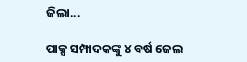ଜିଲା...

ପାକ୍ସ ସମ୍ପାଦକଙ୍କୁ ୪ ବର୍ଷ ଜେଲ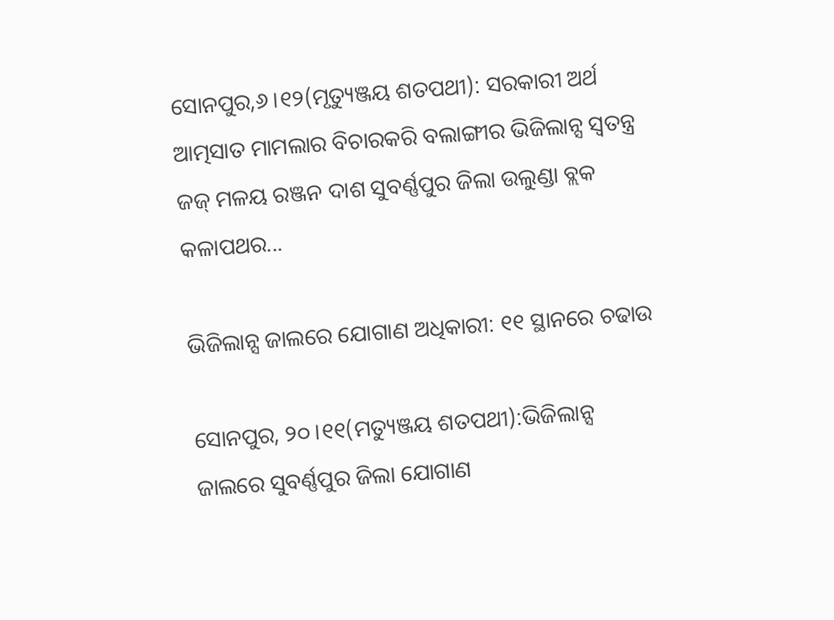ସୋନପୁର,୬।୧୨(ମୃତ୍ୟୁଞ୍ଜୟ ଶତପଥୀ): ସରକାରୀ ଅର୍ଥ ଆତ୍ମସାତ ମାମଲାର ବିଚାରକରି ବଲାଙ୍ଗୀର ଭିଜିଲାନ୍ସ ସ୍ବତନ୍ତ୍ର ଜଜ୍‌ ମଳୟ ରଞ୍ଜନ ଦାଶ ସୁବର୍ଣ୍ଣପୁର ଜିଲା ଉଲୁଣ୍ଡା ବ୍ଲକ କଳାପଥର...

ଭିଜିଲାନ୍ସ ଜାଲରେ ଯୋଗାଣ ଅଧିକାରୀ: ୧୧ ସ୍ଥାନରେ ଚଢାଉ

ସୋନପୁର, ୨୦।୧୧(ମତ୍ୟୁଞ୍ଜୟ ଶତପଥୀ):ଭିଜିଲାନ୍ସ ଜାଲରେ ସୁବର୍ଣ୍ଣପୁର ଜିଲା ଯୋଗାଣ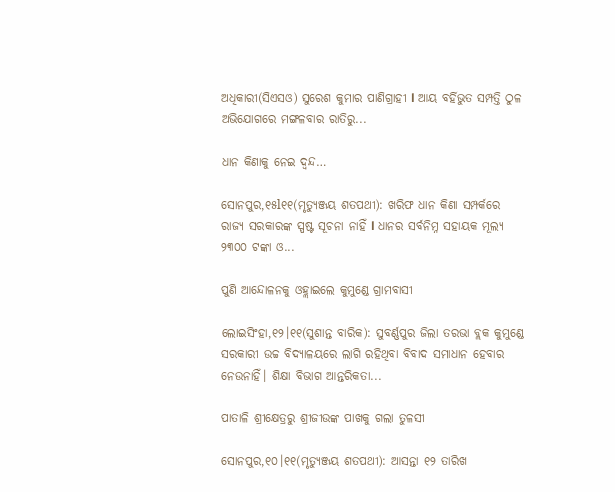ଅଧିକାରୀ(ସିଏସଓ) ସୁରେଶ କୁମାର ପାଣିଗ୍ରାହୀ l ଆୟ ବର୍ହିଭୁତ ସମ୍ପତ୍ତି ଠୁଳ ଅଭିଯୋଗରେ ମଙ୍ଗଳବାର ରାତିରୁ...

ଧାନ କିଣାକୁ ନେଇ ଦ୍ୱନ୍ଦ…

ସୋନପୁର,୧୫l୧୧(ମୃତ୍ୟୁଞ୍ଜୟ ଶତପଥୀ): ଖରିଫ ଧାନ କିଣା ସମ୍ପର୍କରେ ରାଜ୍ୟ ସରକାରଙ୍କ ସ୍ପଷ୍ଟ ସୂଚନା ନାହିଁ l ଧାନର ସର୍ବନିମ୍ନ ସହାୟକ ମୂଲ୍ୟ ୨୩୦୦ ଟଙ୍କା ଓ...

ପୁଣି ଆନ୍ଦୋଳନକୁ ଓହ୍ଲାଇଲେ କୁମୁଣ୍ଡେ ଗ୍ରାମବାସୀ

ଲୋଇସିଂହା,୧୨।୧୧(ସୁଶାନ୍ତ ବାରିକ): ସୁବର୍ଣ୍ଣପୁର ଜିଲା ତରଭା ବ୍ଲକ କୁମୁଣ୍ଡେ ସରକାରୀ ଉଚ୍ଚ ବିଦ୍ୟାଳୟରେ ଲାଗି ରହିଥିବା ବିବାଦ ସମାଧାନ ହେବାର ନେଉନାହିଁ। ଶିକ୍ଷା ବିଭାଗ ଆନ୍ତରିକତା...

ପାତାଳି ଶ୍ରୀକ୍ଷେତ୍ରରୁ ଶ୍ରୀଜୀଉଙ୍କ ପାଖକୁ ଗଲା ତୁଳସୀ

ସୋନପୁର,୧୦।୧୧(ମୃତ୍ୟୁଞ୍ଜୟ ଶତପଥୀ): ଆସନ୍ତା ୧୨ ତାରିଖ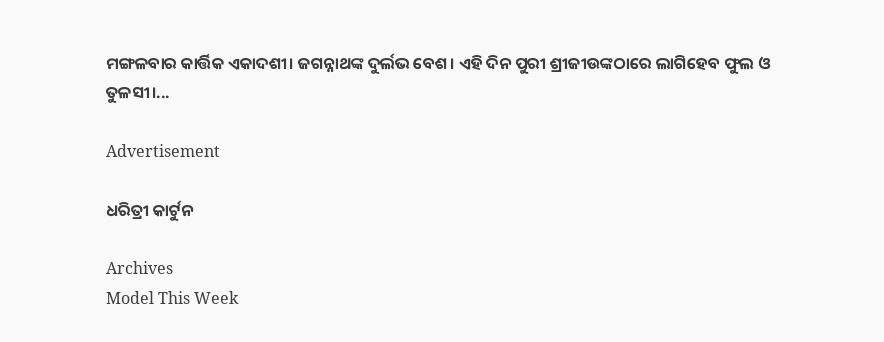ମଙ୍ଗଳବାର କାର୍ତ୍ତିକ ଏକାଦଶୀ। ଜଗନ୍ନାଥଙ୍କ ଦୁର୍ଲଭ ବେଶ। ଏହି ଦିନ ପୁରୀ ଶ୍ରୀଜୀଉଙ୍କଠାରେ ଲାଗିହେବ ଫୁଲ ଓ ତୁଳସୀ।...

Advertisement

ଧରିତ୍ରୀ କାର୍ଟୁନ

Archives
Model This Week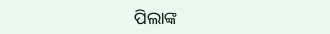ପିଲାଙ୍କ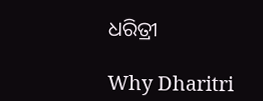ଧରିତ୍ରୀ

Why Dharitri